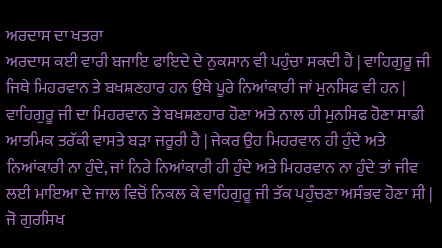ਅਰਦਾਸ ਦਾ ਖਤਰਾ
ਅਰਦਾਸ ਕਈ ਵਾਰੀ ਬਜਾਇ ਫਾਇਦੇ ਦੇ ਨੁਕਸਾਨ ਵੀ ਪਹੁੰਚਾ ਸਕਦੀ ਹੈ | ਵਾਹਿਗੁਰੂ ਜੀ ਜਿਥੇ ਮਿਹਰਵਾਨ ਤੇ ਬਖਸ਼ਣਹਾਰ ਹਨ ਉਥੇ ਪੂਰੇ ਨਿਆਂਕਾਰੀ ਜਾਂ ਮੁਨਸਿਫ ਵੀ ਹਨ | ਵਾਹਿਗੁਰੂ ਜੀ ਦਾ ਮਿਹਰਵਾਨ ਤੇ ਬਖਸ਼ਣਹਾਰ ਹੋਣਾ ਅਤੇ ਨਾਲ ਹੀ ਮੁਨਸਿਫ ਹੋਣਾ ਸਾਡੀ ਆਤਮਿਕ ਤਰੱਕੀ ਵਾਸਤੇ ਬੜਾ ਜਰੂਰੀ ਹੈ | ਜੇਕਰ ਉਹ ਮਿਹਰਵਾਨ ਹੀ ਹੁੰਦੇ ਅਤੇ ਨਿਆਂਕਾਰੀ ਨਾ ਹੁੰਦੇ, ਜਾਂ ਨਿਰੇ ਨਿਆਂਕਾਰੀ ਹੀ ਹੁੰਦੇ ਅਤੇ ਮਿਹਰਵਾਨ ਨਾ ਹੁੰਦੇ ਤਾਂ ਜੀਵ ਲਈ ਮਾਇਆ ਦੇ ਜਾਲ ਵਿਚੋਂ ਨਿਕਲ ਕੇ ਵਾਹਿਗੁਰੂ ਜੀ ਤੱਕ ਪਹੁੰਚਣਾ ਅਸੰਭਵ ਹੋਣਾ ਸੀ |
ਜੋ ਗੁਰਸਿਖ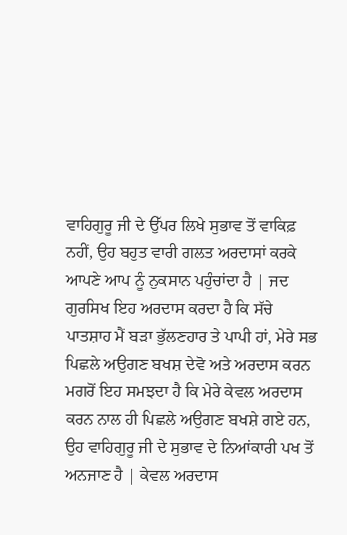ਵਾਹਿਗੁਰੂ ਜੀ ਦੇ ਉੱਪਰ ਲਿਖੇ ਸੁਭਾਵ ਤੋਂ ਵਾਕਿਫ਼ ਨਹੀਂ, ਉਹ ਬਹੁਤ ਵਾਰੀ ਗਲਤ ਅਰਦਾਸਾਂ ਕਰਕੇ ਆਪਣੇ ਆਪ ਨੂੰ ਨੁਕਸਾਨ ਪਹੁੰਚਾਂਦਾ ਹੈ | ਜਦ ਗੁਰਸਿਖ ਇਹ ਅਰਦਾਸ ਕਰਦਾ ਹੈ ਕਿ ਸੱਚੇ ਪਾਤਸ਼ਾਹ ਮੈਂ ਬੜਾ ਭੁੱਲਣਹਾਰ ਤੇ ਪਾਪੀ ਹਾਂ, ਮੇਰੇ ਸਭ ਪਿਛਲੇ ਅਉਗਣ ਬਖਸ਼ ਦੇਵੋ ਅਤੇ ਅਰਦਾਸ ਕਰਨ ਮਗਰੋਂ ਇਹ ਸਮਝਦਾ ਹੈ ਕਿ ਮੇਰੇ ਕੇਵਲ ਅਰਦਾਸ ਕਰਨ ਨਾਲ ਹੀ ਪਿਛਲੇ ਅਉਗਣ ਬਖਸ਼ੇ ਗਏ ਹਨ, ਉਹ ਵਾਹਿਗੁਰੂ ਜੀ ਦੇ ਸੁਭਾਵ ਦੇ ਨਿਆਂਕਾਰੀ ਪਖ ਤੋਂ ਅਨਜਾਣ ਹੈ | ਕੇਵਲ ਅਰਦਾਸ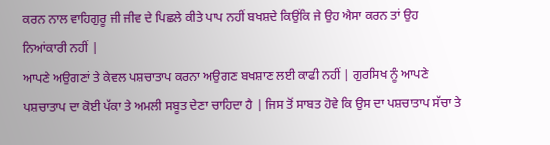ਕਰਨ ਨਾਲ ਵਾਹਿਗੁਰੂ ਜੀ ਜੀਵ ਦੇ ਪਿਛਲੇ ਕੀਤੇ ਪਾਪ ਨਹੀਂ ਬਖਸ਼ਦੇ ਕਿਉਂਕਿ ਜੇ ਉਹ ਐਸਾ ਕਰਨ ਤਾਂ ਉਹ ਨਿਆਂਕਾਰੀ ਨਹੀਂ |
ਆਪਣੇ ਅਉਗਣਾਂ ਤੇ ਕੇਵਲ ਪਸ਼ਚਾਤਾਪ ਕਰਨਾ ਅਉਗਣ ਬਖਸ਼ਾਣ ਲਈ ਕਾਫੀ ਨਹੀਂ | ਗੁਰਸਿਖ ਨੂੰ ਆਪਣੇ ਪਸ਼ਚਾਤਾਪ ਦਾ ਕੋਈ ਪੱਕਾ ਤੇ ਅਮਲੀ ਸਬੂਤ ਦੇਣਾ ਚਾਹਿਦਾ ਹੈ | ਜਿਸ ਤੋਂ ਸਾਬਤ ਹੋਵੇ ਕਿ ਉਸ ਦਾ ਪਸ਼ਚਾਤਾਪ ਸੱਚਾ ਤੇ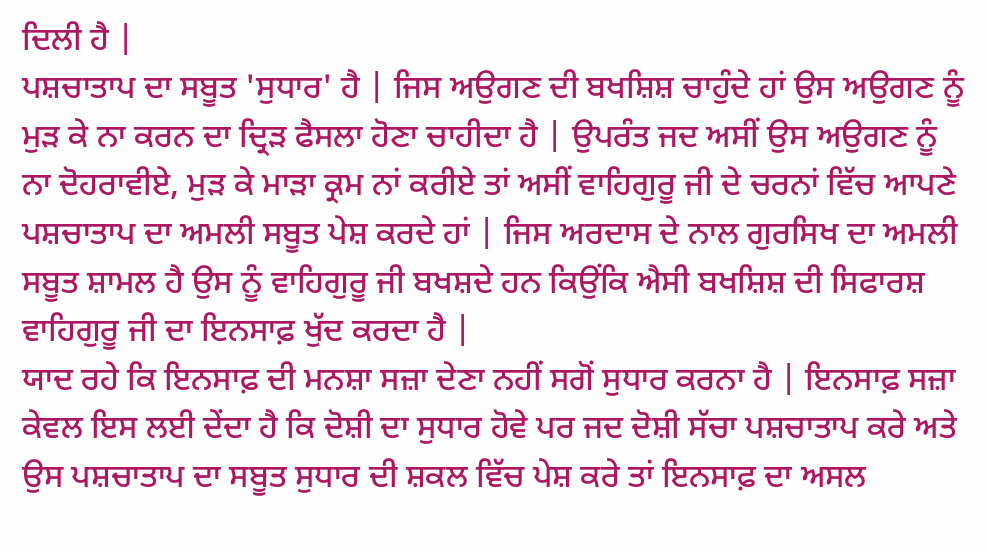ਦਿਲੀ ਹੈ |
ਪਸ਼ਚਾਤਾਪ ਦਾ ਸਬੂਤ 'ਸੁਧਾਰ' ਹੈ | ਜਿਸ ਅਉਗਣ ਦੀ ਬਖਸ਼ਿਸ਼ ਚਾਹੁੰਦੇ ਹਾਂ ਉਸ ਅਉਗਣ ਨੂੰ ਮੁੜ ਕੇ ਨਾ ਕਰਨ ਦਾ ਦ੍ਰਿੜ ਫੈਸਲਾ ਹੋਣਾ ਚਾਹੀਦਾ ਹੈ | ਉਪਰੰਤ ਜਦ ਅਸੀਂ ਉਸ ਅਉਗਣ ਨੂੰ ਨਾ ਦੋਹਰਾਵੀਏ, ਮੁੜ ਕੇ ਮਾੜਾ ਕ੍ਰਮ ਨਾਂ ਕਰੀਏ ਤਾਂ ਅਸੀਂ ਵਾਹਿਗੁਰੂ ਜੀ ਦੇ ਚਰਨਾਂ ਵਿੱਚ ਆਪਣੇ ਪਸ਼ਚਾਤਾਪ ਦਾ ਅਮਲੀ ਸਬੂਤ ਪੇਸ਼ ਕਰਦੇ ਹਾਂ | ਜਿਸ ਅਰਦਾਸ ਦੇ ਨਾਲ ਗੁਰਸਿਖ ਦਾ ਅਮਲੀ ਸਬੂਤ ਸ਼ਾਮਲ ਹੈ ਉਸ ਨੂੰ ਵਾਹਿਗੁਰੂ ਜੀ ਬਖਸ਼ਦੇ ਹਨ ਕਿਉਂਕਿ ਐਸੀ ਬਖਸ਼ਿਸ਼ ਦੀ ਸਿਫਾਰਸ਼ ਵਾਹਿਗੁਰੂ ਜੀ ਦਾ ਇਨਸਾਫ਼ ਖੁੱਦ ਕਰਦਾ ਹੈ |
ਯਾਦ ਰਹੇ ਕਿ ਇਨਸਾਫ਼ ਦੀ ਮਨਸ਼ਾ ਸਜ਼ਾ ਦੇਣਾ ਨਹੀਂ ਸਗੋਂ ਸੁਧਾਰ ਕਰਨਾ ਹੈ | ਇਨਸਾਫ਼ ਸਜ਼ਾ ਕੇਵਲ ਇਸ ਲਈ ਦੇਂਦਾ ਹੈ ਕਿ ਦੋਸ਼ੀ ਦਾ ਸੁਧਾਰ ਹੋਵੇ ਪਰ ਜਦ ਦੋਸ਼ੀ ਸੱਚਾ ਪਸ਼ਚਾਤਾਪ ਕਰੇ ਅਤੇ ਉਸ ਪਸ਼ਚਾਤਾਪ ਦਾ ਸਬੂਤ ਸੁਧਾਰ ਦੀ ਸ਼ਕਲ ਵਿੱਚ ਪੇਸ਼ ਕਰੇ ਤਾਂ ਇਨਸਾਫ਼ ਦਾ ਅਸਲ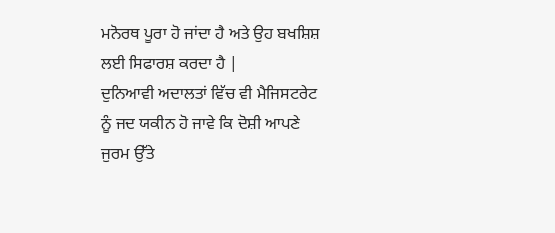ਮਨੋਰਥ ਪੂਰਾ ਹੋ ਜਾਂਦਾ ਹੈ ਅਤੇ ਉਹ ਬਖਸ਼ਿਸ਼ ਲਈ ਸਿਫਾਰਸ਼ ਕਰਦਾ ਹੈ |
ਦੁਨਿਆਵੀ ਅਦਾਲਤਾਂ ਵਿੱਚ ਵੀ ਮੈਜਿਸਟਰੇਟ ਨੂੰ ਜਦ ਯਕੀਨ ਹੋ ਜਾਵੇ ਕਿ ਦੋਸ਼ੀ ਆਪਣੇ ਜੁਰਮ ਉੱਤੇ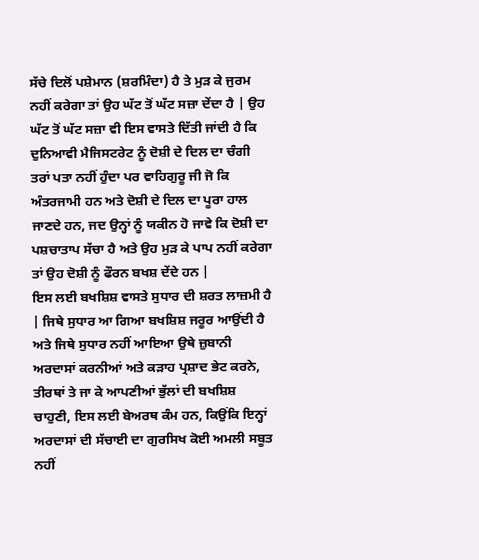ਸੱਚੇ ਦਿਲੋਂ ਪਸ਼ੇਮਾਨ (ਸ਼ਰਮਿੰਦਾ) ਹੈ ਤੇ ਮੁੜ ਕੇ ਜੁਰਮ ਨਹੀਂ ਕਰੇਗਾ ਤਾਂ ਉਹ ਘੱਟ ਤੋਂ ਘੱਟ ਸਜ਼ਾ ਦੇਂਦਾ ਹੈ | ਉਹ ਘੱਟ ਤੋਂ ਘੱਟ ਸਜ਼ਾ ਵੀ ਇਸ ਵਾਸਤੇ ਦਿੱਤੀ ਜਾਂਦੀ ਹੈ ਕਿ ਦੁਨਿਆਵੀ ਮੈਜਿਸਟਰੇਟ ਨੂੰ ਦੋਸ਼ੀ ਦੇ ਦਿਲ ਦਾ ਚੰਗੀ ਤਰਾਂ ਪਤਾ ਨਹੀਂ ਹੁੰਦਾ ਪਰ ਵਾਹਿਗੁਰੂ ਜੀ ਜੋ ਕਿ ਅੰਤਰਜਾਮੀ ਹਨ ਅਤੇ ਦੋਸ਼ੀ ਦੇ ਦਿਲ ਦਾ ਪੂਰਾ ਹਾਲ ਜਾਣਦੇ ਹਨ, ਜਦ ਉਨ੍ਹਾਂ ਨੂੰ ਯਕੀਨ ਹੋ ਜਾਵੇ ਕਿ ਦੋਸ਼ੀ ਦਾ ਪਸ਼ਚਾਤਾਪ ਸੱਚਾ ਹੈ ਅਤੇ ਉਹ ਮੁੜ ਕੇ ਪਾਪ ਨਹੀਂ ਕਰੇਗਾ ਤਾਂ ਉਹ ਦੋਸ਼ੀ ਨੂੰ ਫੌਰਨ ਬਖਸ਼ ਦੇਂਦੇ ਹਨ |
ਇਸ ਲਈ ਬਖਸ਼ਿਸ਼ ਵਾਸਤੇ ਸੁਧਾਰ ਦੀ ਸ਼ਰਤ ਲਾਜ਼ਮੀ ਹੈ | ਜਿਥੇ ਸੁਧਾਰ ਆ ਗਿਆ ਬਖਸ਼ਿਸ਼ ਜਰੂਰ ਆਉਂਦੀ ਹੈ ਅਤੇ ਜਿਥੇ ਸੁਧਾਰ ਨਹੀਂ ਆਇਆ ਉਥੇ ਜ਼ੁਬਾਨੀ ਅਰਦਾਸਾਂ ਕਰਨੀਆਂ ਅਤੇ ਕੜਾਹ ਪ੍ਰਸ਼ਾਦ ਭੇਟ ਕਰਨੇ, ਤੀਰਥਾਂ ਤੇ ਜਾ ਕੇ ਆਪਣੀਆਂ ਭੁੱਲਾਂ ਦੀ ਬਖਸ਼ਿਸ਼ ਚਾਹੁਣੀ, ਇਸ ਲਈ ਬੇਅਰਥ ਕੰਮ ਹਨ, ਕਿਉਂਕਿ ਇਨ੍ਹਾਂ ਅਰਦਾਸਾਂ ਦੀ ਸੱਚਾਈ ਦਾ ਗੁਰਸਿਖ ਕੋਈ ਅਮਲੀ ਸਬੂਤ ਨਹੀਂ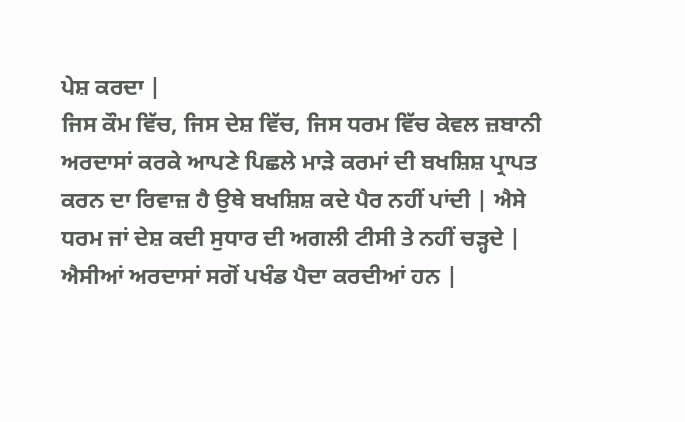ਪੇਸ਼ ਕਰਦਾ |
ਜਿਸ ਕੌਮ ਵਿੱਚ, ਜਿਸ ਦੇਸ਼ ਵਿੱਚ, ਜਿਸ ਧਰਮ ਵਿੱਚ ਕੇਵਲ ਜ਼ਬਾਨੀ ਅਰਦਾਸਾਂ ਕਰਕੇ ਆਪਣੇ ਪਿਛਲੇ ਮਾੜੇ ਕਰਮਾਂ ਦੀ ਬਖਸ਼ਿਸ਼ ਪ੍ਰਾਪਤ ਕਰਨ ਦਾ ਰਿਵਾਜ਼ ਹੈ ਉਥੇ ਬਖਸ਼ਿਸ਼ ਕਦੇ ਪੈਰ ਨਹੀਂ ਪਾਂਦੀ | ਐਸੇ ਧਰਮ ਜਾਂ ਦੇਸ਼ ਕਦੀ ਸੁਧਾਰ ਦੀ ਅਗਲੀ ਟੀਸੀ ਤੇ ਨਹੀਂ ਚੜ੍ਹਦੇ | ਐਸੀਆਂ ਅਰਦਾਸਾਂ ਸਗੋਂ ਪਖੰਡ ਪੈਦਾ ਕਰਦੀਆਂ ਹਨ |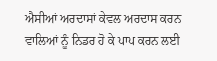ਐਸੀਆਂ ਅਰਦਾਸਾਂ ਕੇਵਲ ਅਰਦਾਸ ਕਰਨ ਵਾਲਿਆਂ ਨੂੰ ਨਿਡਰ ਹੋ ਕੇ ਪਾਪ ਕਰਨ ਲਈ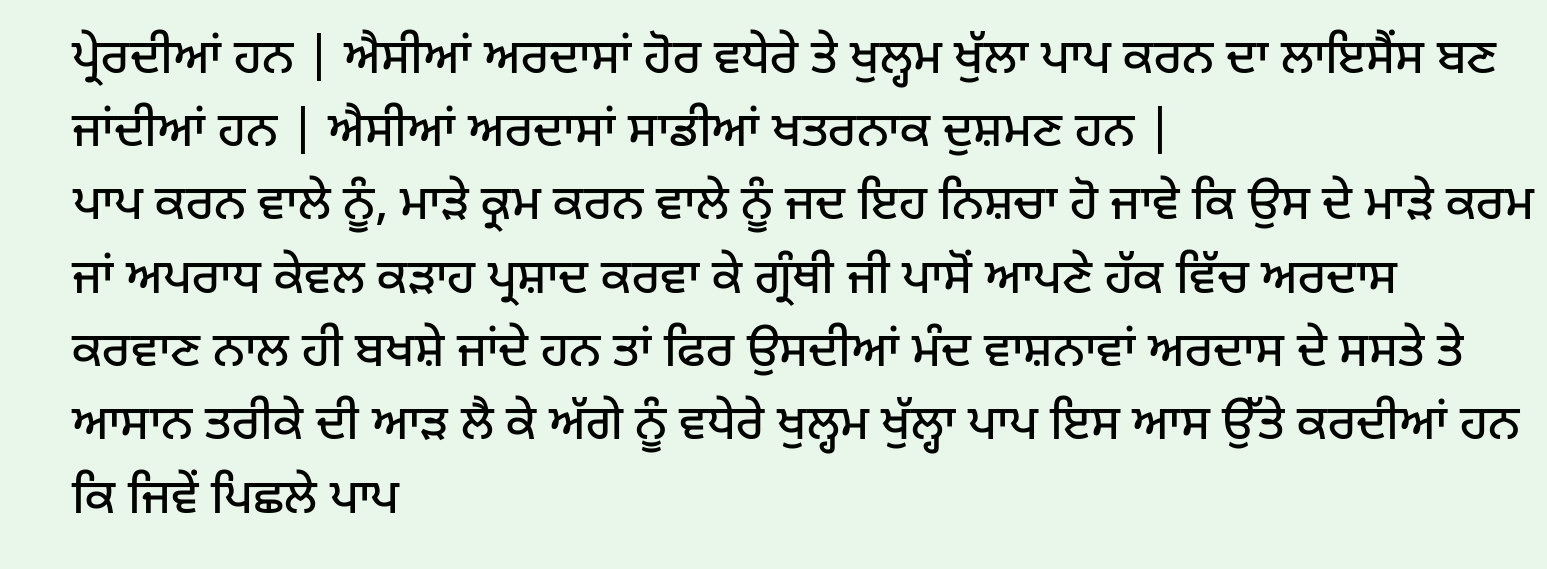ਪ੍ਰੇਰਦੀਆਂ ਹਨ | ਐਸੀਆਂ ਅਰਦਾਸਾਂ ਹੋਰ ਵਧੇਰੇ ਤੇ ਖੁਲ੍ਹਮ ਖੁੱਲਾ ਪਾਪ ਕਰਨ ਦਾ ਲਾਇਸੈਂਸ ਬਣ ਜਾਂਦੀਆਂ ਹਨ | ਐਸੀਆਂ ਅਰਦਾਸਾਂ ਸਾਡੀਆਂ ਖਤਰਨਾਕ ਦੁਸ਼ਮਣ ਹਨ |
ਪਾਪ ਕਰਨ ਵਾਲੇ ਨੂੰ, ਮਾੜੇ ਕ੍ਰਮ ਕਰਨ ਵਾਲੇ ਨੂੰ ਜਦ ਇਹ ਨਿਸ਼ਚਾ ਹੋ ਜਾਵੇ ਕਿ ਉਸ ਦੇ ਮਾੜੇ ਕਰਮ ਜਾਂ ਅਪਰਾਧ ਕੇਵਲ ਕੜਾਹ ਪ੍ਰਸ਼ਾਦ ਕਰਵਾ ਕੇ ਗ੍ਰੰਥੀ ਜੀ ਪਾਸੋਂ ਆਪਣੇ ਹੱਕ ਵਿੱਚ ਅਰਦਾਸ ਕਰਵਾਣ ਨਾਲ ਹੀ ਬਖਸ਼ੇ ਜਾਂਦੇ ਹਨ ਤਾਂ ਫਿਰ ਉਸਦੀਆਂ ਮੰਦ ਵਾਸ਼ਨਾਵਾਂ ਅਰਦਾਸ ਦੇ ਸਸਤੇ ਤੇ ਆਸਾਨ ਤਰੀਕੇ ਦੀ ਆੜ ਲੈ ਕੇ ਅੱਗੇ ਨੂੰ ਵਧੇਰੇ ਖੁਲ੍ਹਮ ਖੁੱਲ੍ਹਾ ਪਾਪ ਇਸ ਆਸ ਉੱਤੇ ਕਰਦੀਆਂ ਹਨ ਕਿ ਜਿਵੇਂ ਪਿਛਲੇ ਪਾਪ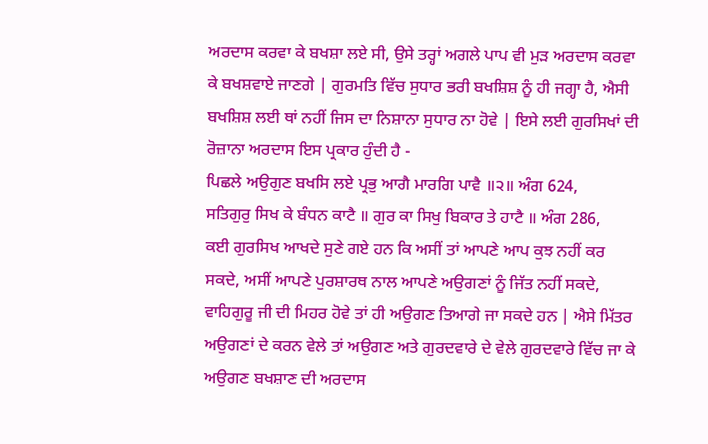ਅਰਦਾਸ ਕਰਵਾ ਕੇ ਬਖਸ਼ਾ ਲਏ ਸੀ, ਉਸੇ ਤਰ੍ਹਾਂ ਅਗਲੇ ਪਾਪ ਵੀ ਮੁੜ ਅਰਦਾਸ ਕਰਵਾ ਕੇ ਬਖਸ਼ਵਾਏ ਜਾਣਗੇ | ਗੁਰਮਤਿ ਵਿੱਚ ਸੁਧਾਰ ਭਰੀ ਬਖਸ਼ਿਸ਼ ਨੂੰ ਹੀ ਜਗ੍ਹਾ ਹੈ, ਐਸੀ ਬਖਸ਼ਿਸ਼ ਲਈ ਥਾਂ ਨਹੀਂ ਜਿਸ ਦਾ ਨਿਸ਼ਾਨਾ ਸੁਧਾਰ ਨਾ ਹੋਵੇ | ਇਸੇ ਲਈ ਗੁਰਸਿਖਾਂ ਦੀ ਰੋਜ਼ਾਨਾ ਅਰਦਾਸ ਇਸ ਪ੍ਰਕਾਰ ਹੁੰਦੀ ਹੈ -
ਪਿਛਲੇ ਅਉਗੁਣ ਬਖਸਿ ਲਏ ਪ੍ਰਭੁ ਆਗੈ ਮਾਰਗਿ ਪਾਵੈ ॥੨॥ ਅੰਗ 624,
ਸਤਿਗੁਰੁ ਸਿਖ ਕੇ ਬੰਧਨ ਕਾਟੈ ॥ ਗੁਰ ਕਾ ਸਿਖੁ ਬਿਕਾਰ ਤੇ ਹਾਟੈ ॥ ਅੰਗ 286,
ਕਈ ਗੁਰਸਿਖ ਆਖਦੇ ਸੁਣੇ ਗਏ ਹਨ ਕਿ ਅਸੀਂ ਤਾਂ ਆਪਣੇ ਆਪ ਕੁਝ ਨਹੀਂ ਕਰ ਸਕਦੇ, ਅਸੀਂ ਆਪਣੇ ਪੁਰਸ਼ਾਰਥ ਨਾਲ ਆਪਣੇ ਅਉਗਣਾਂ ਨੂੰ ਜਿੱਤ ਨਹੀਂ ਸਕਦੇ, ਵਾਹਿਗੁਰੂ ਜੀ ਦੀ ਮਿਹਰ ਹੋਵੇ ਤਾਂ ਹੀ ਅਉਗਣ ਤਿਆਗੇ ਜਾ ਸਕਦੇ ਹਨ | ਐਸੇ ਮਿੱਤਰ ਅਉਗਣਾਂ ਦੇ ਕਰਨ ਵੇਲੇ ਤਾਂ ਅਉਗਣ ਅਤੇ ਗੁਰਦਵਾਰੇ ਦੇ ਵੇਲੇ ਗੁਰਦਵਾਰੇ ਵਿੱਚ ਜਾ ਕੇ ਅਉਗਣ ਬਖਸ਼ਾਣ ਦੀ ਅਰਦਾਸ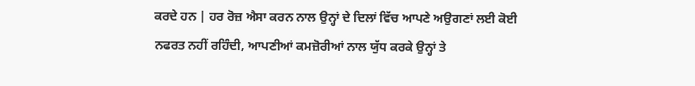ਕਰਦੇ ਹਨ | ਹਰ ਰੋਜ਼ ਐਸਾ ਕਰਨ ਨਾਲ ਉਨ੍ਹਾਂ ਦੇ ਦਿਲਾਂ ਵਿੱਚ ਆਪਣੇ ਅਉਗਣਾਂ ਲਈ ਕੋਈ ਨਫਰਤ ਨਹੀਂ ਰਹਿੰਦੀ, ਆਪਣੀਆਂ ਕਮਜ਼ੋਰੀਆਂ ਨਾਲ ਯੁੱਧ ਕਰਕੇ ਉਨ੍ਹਾਂ ਤੇ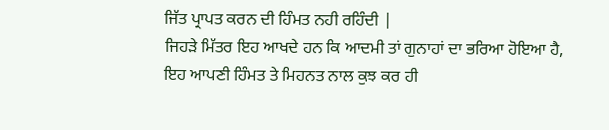ਜਿੱਤ ਪ੍ਰਾਪਤ ਕਰਨ ਦੀ ਹਿੰਮਤ ਨਹੀ ਰਹਿੰਦੀ |
ਜਿਹੜੇ ਮਿੱਤਰ ਇਹ ਆਖਦੇ ਹਨ ਕਿ ਆਦਮੀ ਤਾਂ ਗੁਨਾਹਾਂ ਦਾ ਭਰਿਆ ਹੋਇਆ ਹੈ, ਇਹ ਆਪਣੀ ਹਿੰਮਤ ਤੇ ਮਿਹਨਤ ਨਾਲ ਕੁਝ ਕਰ ਹੀ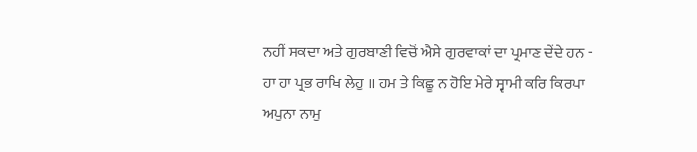ਨਹੀਂ ਸਕਦਾ ਅਤੇ ਗੁਰਬਾਣੀ ਵਿਚੋਂ ਐਸੇ ਗੁਰਵਾਕਾਂ ਦਾ ਪ੍ਰਮਾਣ ਦੇਂਦੇ ਹਨ -
ਹਾ ਹਾ ਪ੍ਰਭ ਰਾਖਿ ਲੇਹੁ ॥ ਹਮ ਤੇ ਕਿਛੂ ਨ ਹੋਇ ਮੇਰੇ ਸ੍ਵਾਮੀ ਕਰਿ ਕਿਰਪਾ ਅਪੁਨਾ ਨਾਮੁ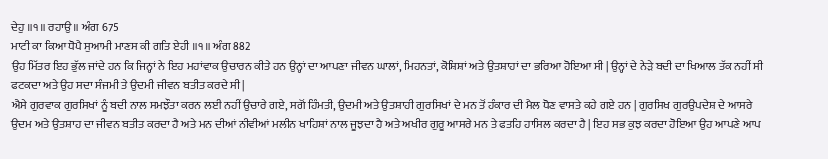ਦੇਹੁ ॥੧॥ ਰਹਾਉ ॥ ਅੰਗ 675
ਮਾਟੀ ਕਾ ਕਿਆ ਧੋਪੈ ਸੁਆਮੀ ਮਾਣਸ ਕੀ ਗਤਿ ਏਹੀ ॥੧॥ ਅੰਗ 882
ਉਹ ਮਿੱਤਰ ਇਹ ਭੁੱਲ ਜਾਂਦੇ ਹਨ ਕਿ ਜਿਨ੍ਹਾਂ ਨੇ ਇਹ ਮਹਾਂਵਾਕ ਉਚਾਰਨ ਕੀਤੇ ਹਨ ਉਨ੍ਹਾਂ ਦਾ ਆਪਣਾ ਜੀਵਨ ਘਾਲਾਂ, ਮਿਹਨਤਾਂ, ਕੋਸ਼ਿਸ਼ਾਂ ਅਤੇ ਉਤਸ਼ਾਹਾਂ ਦਾ ਭਰਿਆ ਹੋਇਆ ਸੀ | ਉਨ੍ਹਾਂ ਦੇ ਨੇੜੇ ਬਦੀ ਦਾ ਖਿਆਲ ਤੱਕ ਨਹੀਂ ਸੀ ਫਟਕਦਾ ਅਤੇ ਉਹ ਸਦਾ ਸੰਜਮੀ ਤੇ ਉਦਮੀ ਜੀਵਨ ਬਤੀਤ ਕਰਦੇ ਸੀ |
ਐਸੇ ਗੁਰਵਾਕ ਗੁਰਸਿਖਾਂ ਨੂੰ ਬਦੀ ਨਾਲ ਸਮਝੌਤਾ ਕਰਨ ਲਈ ਨਹੀਂ ਉਚਾਰੇ ਗਏ, ਸਗੋਂ ਹਿੰਮਤੀ, ਉਦਮੀ ਅਤੇ ਉਤਸ਼ਾਹੀ ਗੁਰਸਿਖਾਂ ਦੇ ਮਨ ਤੋਂ ਹੰਕਾਰ ਦੀ ਮੈਲ ਧੋਣ ਵਾਸਤੇ ਕਹੇ ਗਏ ਹਨ | ਗੁਰਸਿਖ ਗੁਰਉਪਦੇਸ਼ ਦੇ ਆਸਰੇ ਉਦਮ ਅਤੇ ਉਤਸ਼ਾਹ ਦਾ ਜੀਵਨ ਬਤੀਤ ਕਰਦਾ ਹੈ ਅਤੇ ਮਨ ਦੀਆਂ ਨੀਵੀਆਂ ਮਲੀਨ ਖਾਹਿਸ਼ਾਂ ਨਾਲ ਜੂਝਦਾ ਹੈ ਅਤੇ ਅਖੀਰ ਗੁਰੂ ਆਸਰੇ ਮਨ ਤੇ ਫਤਹਿ ਹਾਸਿਲ ਕਰਦਾ ਹੈ | ਇਹ ਸਭ ਕੁਝ ਕਰਦਾ ਹੋਇਆ ਉਹ ਆਪਣੇ ਆਪ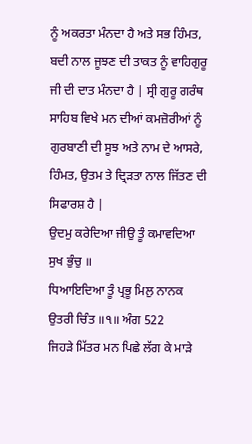ਨੂੰ ਅਕਰਤਾ ਮੰਨਦਾ ਹੈ ਅਤੇ ਸਭ ਹਿੰਮਤ, ਬਦੀ ਨਾਲ ਜੂਝਣ ਦੀ ਤਾਕਤ ਨੂੰ ਵਾਹਿਗੁਰੂ ਜੀ ਦੀ ਦਾਤ ਮੰਨਦਾ ਹੈ | ਸ੍ਰੀ ਗੁਰੂ ਗਰੰਥ ਸਾਹਿਬ ਵਿਖੇ ਮਨ ਦੀਆਂ ਕਮਜ਼ੋਰੀਆਂ ਨੂੰ ਗੁਰਬਾਣੀ ਦੀ ਸੂਝ ਅਤੇ ਨਾਮ ਦੇ ਆਸਰੇ, ਹਿੰਮਤ, ਉਤਮ ਤੇ ਦ੍ਰਿੜਤਾ ਨਾਲ ਜਿੱਤਣ ਦੀ ਸਿਫਾਰਸ਼ ਹੈ |
ਉਦਮੁ ਕਰੇਦਿਆ ਜੀਉ ਤੂੰ ਕਮਾਵਦਿਆ ਸੁਖ ਭੁੰਚੁ ॥
ਧਿਆਇਦਿਆ ਤੂੰ ਪ੍ਰਭੂ ਮਿਲੁ ਨਾਨਕ ਉਤਰੀ ਚਿੰਤ ॥੧॥ ਅੰਗ 522
ਜਿਹੜੇ ਮਿੱਤਰ ਮਨ ਪਿਛੇ ਲੱਗ ਕੇ ਮਾੜੇ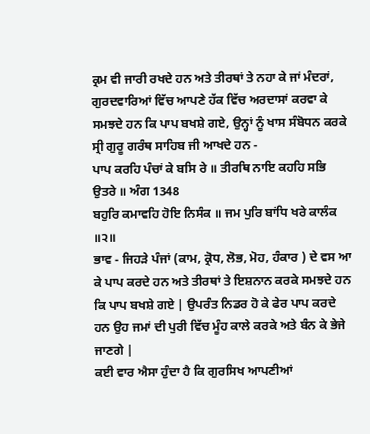ਕ੍ਰਮ ਵੀ ਜਾਰੀ ਰਖਦੇ ਹਨ ਅਤੇ ਤੀਰਥਾਂ ਤੇ ਨਹਾ ਕੇ ਜਾਂ ਮੰਦਰਾਂ, ਗੁਰਦਵਾਰਿਆਂ ਵਿੱਚ ਆਪਣੇ ਹੱਕ ਵਿੱਚ ਅਰਦਾਸਾਂ ਕਰਵਾ ਕੇ ਸਮਝਦੇ ਹਨ ਕਿ ਪਾਪ ਬਖਸ਼ੇ ਗਏ, ਉਨ੍ਹਾਂ ਨੂੰ ਖਾਸ ਸੰਬੋਧਨ ਕਰਕੇ ਸ੍ਰੀ ਗੁਰੂ ਗਰੰਥ ਸਾਹਿਬ ਜੀ ਆਖਦੇ ਹਨ -
ਪਾਪ ਕਰਹਿ ਪੰਚਾਂ ਕੇ ਬਸਿ ਰੇ ॥ ਤੀਰਥਿ ਨਾਇ ਕਹਹਿ ਸਭਿ ਉਤਰੇ ॥ ਅੰਗ 1348
ਬਹੁਰਿ ਕਮਾਵਹਿ ਹੋਇ ਨਿਸੰਕ ॥ ਜਮ ਪੁਰਿ ਬਾਂਧਿ ਖਰੇ ਕਾਲੰਕ ॥੨॥
ਭਾਵ - ਜਿਹੜੇ ਪੰਜਾਂ (ਕਾਮ, ਕ੍ਰੋਧ, ਲੋਭ, ਮੋਹ, ਹੰਕਾਰ ) ਦੇ ਵਸ ਆ ਕੇ ਪਾਪ ਕਰਦੇ ਹਨ ਅਤੇ ਤੀਰਥਾਂ ਤੇ ਇਸ਼ਨਾਨ ਕਰਕੇ ਸਮਝਦੇ ਹਨ ਕਿ ਪਾਪ ਬਖਸ਼ੇ ਗਏ | ਉਪਰੰਤ ਨਿਡਰ ਹੋ ਕੇ ਫੇਰ ਪਾਪ ਕਰਦੇ ਹਨ ਉਹ ਜਮਾਂ ਦੀ ਪੁਰੀ ਵਿੱਚ ਮੂੰਹ ਕਾਲੇ ਕਰਕੇ ਅਤੇ ਬੰਨ ਕੇ ਭੇਜੇ ਜਾਣਗੇ |
ਕਈ ਵਾਰ ਐਸਾ ਹੁੰਦਾ ਹੈ ਕਿ ਗੁਰਸਿਖ ਆਪਣੀਆਂ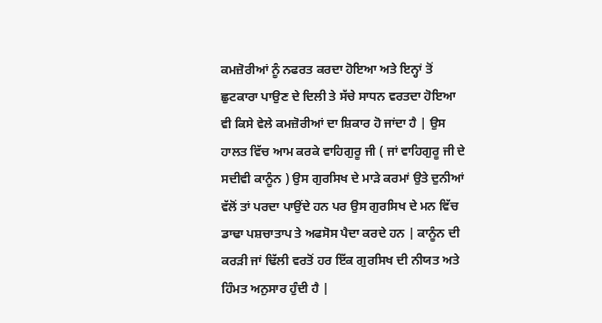ਕਮਜ਼ੋਰੀਆਂ ਨੂੰ ਨਫਰਤ ਕਰਦਾ ਹੋਇਆ ਅਤੇ ਇਨ੍ਹਾਂ ਤੋਂ ਛੁਟਕਾਰਾ ਪਾਉਣ ਦੇ ਦਿਲੀ ਤੇ ਸੱਚੇ ਸਾਧਨ ਵਰਤਦਾ ਹੋਇਆ ਵੀ ਕਿਸੇ ਵੇਲੇ ਕਮਜ਼ੋਰੀਆਂ ਦਾ ਸ਼ਿਕਾਰ ਹੋ ਜਾਂਦਾ ਹੈ | ਉਸ ਹਾਲਤ ਵਿੱਚ ਆਮ ਕਰਕੇ ਵਾਹਿਗੁਰੂ ਜੀ ( ਜਾਂ ਵਾਹਿਗੁਰੂ ਜੀ ਦੇ ਸਦੀਵੀ ਕਾਨੂੰਨ ) ਉਸ ਗੁਰਸਿਖ ਦੇ ਮਾੜੇ ਕਰਮਾਂ ਉਤੇ ਦੁਨੀਆਂ ਵੱਲੋਂ ਤਾਂ ਪਰਦਾ ਪਾਉਂਦੇ ਹਨ ਪਰ ਉਸ ਗੁਰਸਿਖ ਦੇ ਮਨ ਵਿੱਚ ਡਾਢਾ ਪਸ਼ਚਾਤਾਪ ਤੇ ਅਫਸੋਸ ਪੈਦਾ ਕਰਦੇ ਹਨ | ਕਾਨੂੰਨ ਦੀ ਕਰੜੀ ਜਾਂ ਢਿੱਲੀ ਵਰਤੋਂ ਹਰ ਇੱਕ ਗੁਰਸਿਖ ਦੀ ਨੀਯਤ ਅਤੇ ਹਿੰਮਤ ਅਨੁਸਾਰ ਹੁੰਦੀ ਹੈ |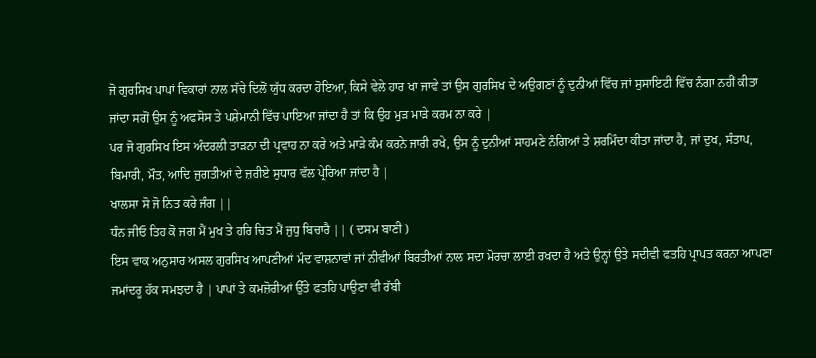ਜੋ ਗੁਰਸਿਖ ਪਾਪਾਂ ਵਿਕਾਰਾਂ ਨਾਲ ਸੱਚੇ ਦਿਲੋਂ ਯੁੱਧ ਕਰਦਾ ਹੋਇਆ, ਕਿਸੇ ਵੇਲੇ ਹਾਰ ਖਾ ਜਾਵੇ ਤਾਂ ਉਸ ਗੁਰਸਿਖ ਦੇ ਅਉਗਣਾਂ ਨੂੰ ਦੁਨੀਆਂ ਵਿੱਚ ਜਾਂ ਸੁਸਾਇਟੀ ਵਿੱਚ ਨੰਗਾ ਨਹੀਂ ਕੀਤਾ ਜਾਂਦਾ ਸਗੋਂ ਉਸ ਨੂੰ ਅਫਸੋਸ ਤੇ ਪਸ਼ੇਮਾਨੀ ਵਿੱਚ ਪਾਇਆ ਜਾਂਦਾ ਹੈ ਤਾਂ ਕਿ ਉਹ ਮੁੜ ਮਾੜੇ ਕਰਮ ਨਾ ਕਰੇ |
ਪਰ ਜੋ ਗੁਰਸਿਖ ਇਸ ਅੰਦਰਲੀ ਤਾੜਨਾ ਦੀ ਪ੍ਰਵਾਹ ਨਾ ਕਰੇ ਅਤੇ ਮਾੜੇ ਕੰਮ ਕਰਨੇ ਜਾਰੀ ਰਖੇ, ਉਸ ਨੂੰ ਦੁਨੀਆਂ ਸਾਹਮਣੇ ਨੰਗਿਆਂ ਤੇ ਸ਼ਰਮਿੰਦਾ ਕੀਤਾ ਜਾਂਦਾ ਹੈ, ਜਾਂ ਦੁਖ, ਸੰਤਾਪ, ਬਿਮਾਰੀ, ਮੌਤ, ਆਦਿ ਜੁਗਤੀਆਂ ਦੇ ਜ਼ਰੀਏ ਸੁਧਾਰ ਵੱਲ ਪ੍ਰੇਰਿਆ ਜਾਂਦਾ ਹੈ |
ਖਾਲਸਾ ਸੋ ਜੋ ਨਿਤ ਕਰੇ ਜੰਗ ||
ਧੰਨ ਜੀਓ ਤਿਹ ਕੋ ਜਗ ਮੈਂ ਮੁਖ ਤੇ ਹਰਿ ਚਿਤ ਮੈਂ ਜੁਧੁ ਬਿਚਾਰੈ || ( ਦਸਮ ਬਾਣੀ )
ਇਸ ਵਾਕ ਅਨੁਸਾਰ ਅਸਲ ਗੁਰਸਿਖ ਆਪਣੀਆਂ ਮੰਦ ਵਾਸ਼ਨਾਵਾਂ ਜਾਂ ਨੀਵੀਆਂ ਬਿਰਤੀਆਂ ਨਾਲ ਸਦਾ ਮੋਰਚਾ ਲਾਈ ਰਖਦਾ ਹੈ ਅਤੇ ਉਨ੍ਹਾਂ ਉਤੇ ਸਦੀਵੀ ਫਤਹਿ ਪ੍ਰਾਪਤ ਕਰਨਾ ਆਪਣਾ ਜਮਾਂਦਰੂ ਹੱਕ ਸਮਝਦਾ ਹੈ | ਪਾਪਾਂ ਤੇ ਕਮਜ਼ੋਰੀਆਂ ਉੱਤੇ ਫਤਹਿ ਪਾਉਣਾ ਵੀ ਰੱਬੀ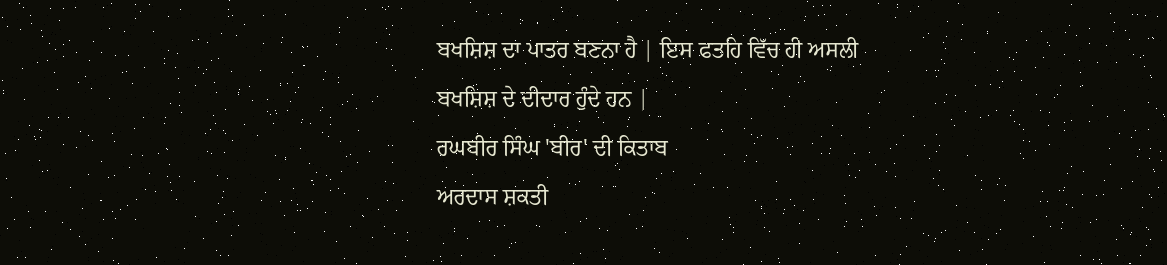ਬਖਸ਼ਿਸ਼ ਦਾ ਪਾਤਰ ਬਣਨਾ ਹੈ | ਇਸ ਫਤਹਿ ਵਿੱਚ ਹੀ ਅਸਲੀ ਬਖਸ਼ਿਸ਼ ਦੇ ਦੀਦਾਰ ਹੁੰਦੇ ਹਨ |
ਰਘਬੀਰ ਸਿੰਘ 'ਬੀਰ' ਦੀ ਕਿਤਾਬ
ਅਰਦਾਸ ਸ਼ਕਤੀ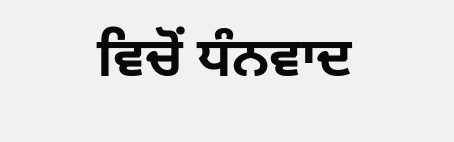ਵਿਚੋਂ ਧੰਨਵਾਦ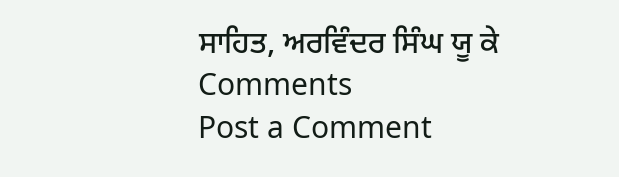ਸਾਹਿਤ, ਅਰਵਿੰਦਰ ਸਿੰਘ ਯੂ ਕੇ
Comments
Post a Comment